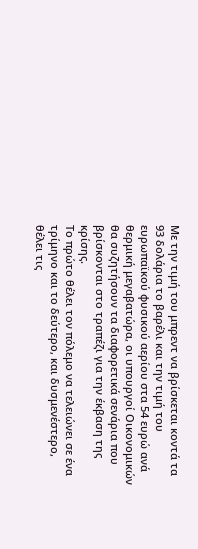Με την τιμή του μπρεντ να βρίσκεται κοντά τα 93 δολάρια το βαρέλι και την τιμή του ευρωπαϊκού φυσικού αερίου στα 54 ευρώ ανά θερμική μεγαβατώρα, οι υπουργοί Οικονομικών θα συζητήσουν τα διαφορετικά σενάρια που βρίσκονται στο τραπέζι για την έκβαση της κρίσης.
Το πρώτο θέλει τον πόλεμο να τελειώνει σε ένα τρίμηνο και το δεύτερο, και δυσμενέστερο, θέλει τις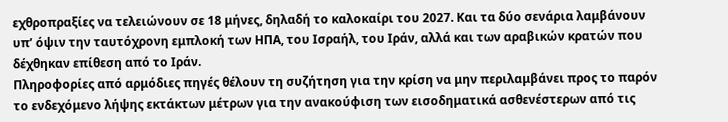εχθροπραξίες να τελειώνουν σε 18 μήνες, δηλαδή το καλοκαίρι του 2027. Και τα δύο σενάρια λαμβάνουν υπ’ όψιν την ταυτόχρονη εμπλοκή των ΗΠΑ, του Ισραήλ, του Ιράν, αλλά και των αραβικών κρατών που δέχθηκαν επίθεση από το Ιράν.
Πληροφορίες από αρμόδιες πηγές θέλουν τη συζήτηση για την κρίση να μην περιλαμβάνει προς το παρόν το ενδεχόμενο λήψης εκτάκτων μέτρων για την ανακούφιση των εισοδηματικά ασθενέστερων από τις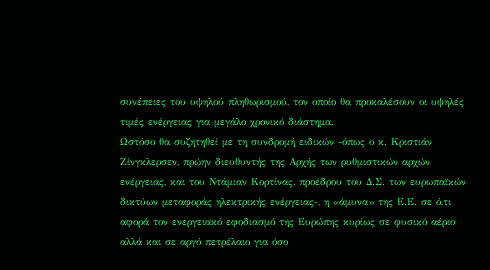συνέπειες του υψηλού πληθωρισμού, τον οποίο θα προκαλέσουν οι υψηλές τιμές ενέργειας για μεγάλο χρονικό διάστημα.
Ωστόσο θα συζητηθεί με τη συνδρομή ειδικών -όπως ο κ. Κριστιάν Ζίνγκλερσεν, πρώην διευθυντής της Αρχής των ρυθμιστικών αρχών ενέργειας, και του Ντάμιαν Κορτίνας, προέδρου του Δ.Σ. των ευρωπαϊκών δικτύων μεταφοράς ηλεκτρικής ενέργειας-, η «άμυνα» της Ε.Ε. σε ό,τι αφορά τον ενεργειακό εφοδιασμό της Ευρώπης κυρίως σε φυσικό αέριο αλλά και σε αργό πετρέλαιο για όσο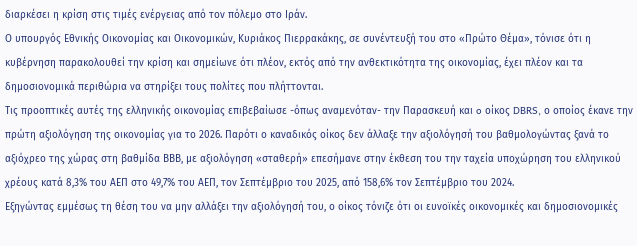διαρκέσει η κρίση στις τιμές ενέργειας από τον πόλεμο στο Ιράν.
Ο υπουργός Εθνικής Οικονομίας και Οικονομικών, Κυριάκος Πιερρακάκης, σε συνέντευξή του στο «Πρώτο Θέμα», τόνισε ότι η κυβέρνηση παρακολουθεί την κρίση και σημείωνε ότι πλέον, εκτός από την ανθεκτικότητα της οικονομίας, έχει πλέον και τα δημοσιονομικά περιθώρια να στηρίξει τους πολίτες που πλήττονται.
Τις προοπτικές αυτές της ελληνικής οικονομίας επιβεβαίωσε -όπως αναμενόταν- την Παρασκευή και o οίκος DBRS, ο οποίος έκανε την πρώτη αξιολόγηση της οικονομίας για το 2026. Παρότι ο καναδικός οίκος δεν άλλαξε την αξιολόγησή του βαθμολογώντας ξανά το αξιόχρεο της χώρας στη βαθμίδα ΒΒΒ, με αξιολόγηση «σταθερή» επεσήμανε στην έκθεση του την ταχεία υποχώρηση του ελληνικού χρέους κατά 8,3% του ΑΕΠ στο 49,7% του ΑΕΠ, τον Σεπτέμβριο του 2025, από 158,6% τον Σεπτέμβριο του 2024.
Εξηγώντας εμμέσως τη θέση του να μην αλλάξει την αξιολόγησή του, ο οίκος τόνιζε ότι οι ευνοϊκές οικονομικές και δημοσιονομικές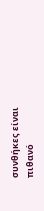συνθήκες είναι πιθανό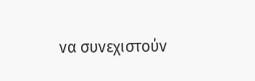να συνεχιστούν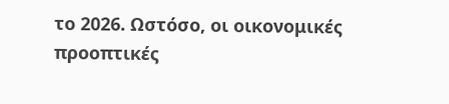το 2026. Ωστόσο, οι οικονομικές προοπτικές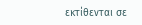εκτίθενται σε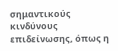σημαντικούς κινδύνους επιδείνωσης, όπως η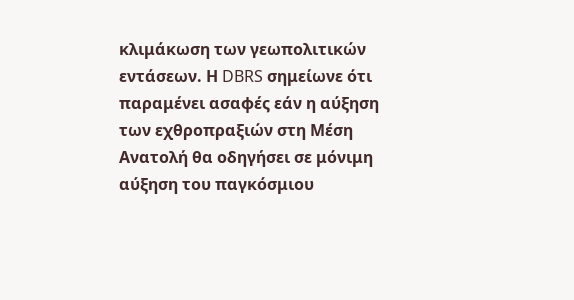κλιμάκωση των γεωπολιτικών εντάσεων. Η DBRS σημείωνε ότι παραμένει ασαφές εάν η αύξηση των εχθροπραξιών στη Μέση Ανατολή θα οδηγήσει σε μόνιμη αύξηση του παγκόσμιου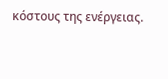κόστους της ενέργειας.